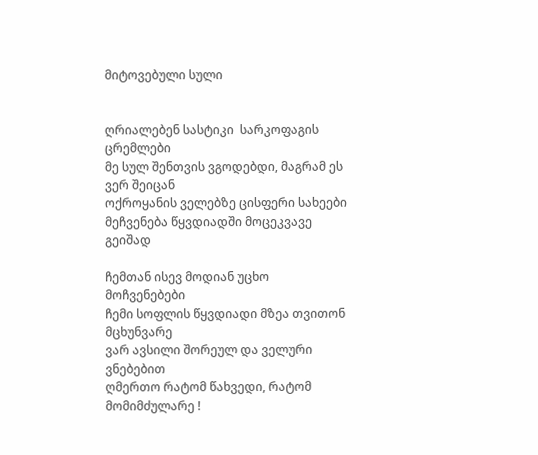მიტოვებული სული


ღრიალებენ სასტიკი  სარკოფაგის ცრემლები
მე სულ შენთვის ვგოდებდი, მაგრამ ეს ვერ შეიცან
ოქროყანის ველებზე ცისფერი სახეები
მეჩვენება წყვდიადში მოცეკვავე გეიშად

ჩემთან ისევ მოდიან უცხო მოჩვენებები
ჩემი სოფლის წყვდიადი მზეა თვითონ მცხუნვარე
ვარ ავსილი შორეულ და ველური ვნებებით
ღმერთო რატომ წახვედი, რატომ მომიმძულარე !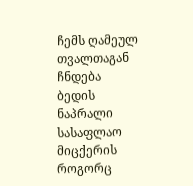ჩემს ღამეულ თვალთაგან ჩნდება ბედის ნაპრალი
სასაფლაო მიცქერის როგორც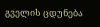გველის ცდუნება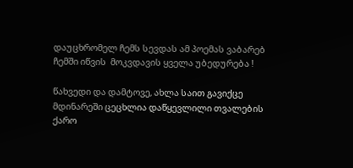დაუცხრომელ ჩემს სევდას ამ პოემას ვაბარებ
ჩემში იწვის  მოკვდავის ყველა უბედურება !

წახვედი და დამტოვე, ახლა საით გავიქცე
მდინარეში ცეცხლია დაწყევლილი თვალების
ქარო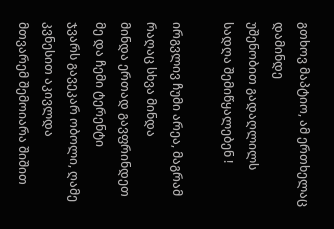გთხოვ მაპტიო, ამ ერთხელაც დამინდე
უშენობით გადაღლილს სადღა შემიწყალებენ !

ირგვლივ ჩუმი არეა, მაგრამ რაღაც სხვა მინდა
მინდა ერთად გავფრინდეთ მე და ჩემი ტერენტი
ჯვარს გავეკარ ობოლი, ღამე კვნესით აკივლდა
მთვარემ შემოიარა შიშით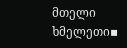მთელი ხმელეთი▪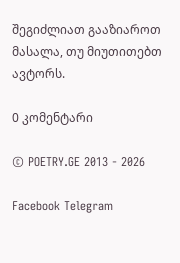შეგიძლიათ გააზიაროთ მასალა, თუ მიუთითებთ ავტორს.

0 კომენტარი

© POETRY.GE 2013 - 2026

Facebook Telegram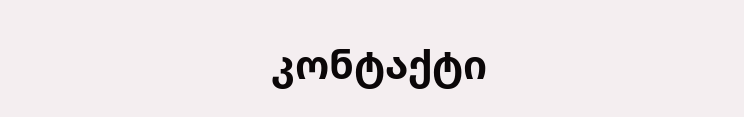კონტაქტი